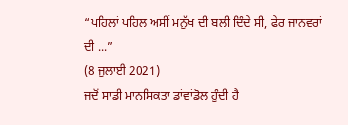“ਪਹਿਲਾਂ ਪਹਿਲ ਅਸੀਂ ਮਨੁੱਖ ਦੀ ਬਲੀ ਦਿੰਦੇ ਸੀ, ਫੇਰ ਜਾਨਵਰਾਂ ਦੀ ...”
(8 ਜੁਲਾਈ 2021)
ਜਦੋਂ ਸਾਡੀ ਮਾਨਸਿਕਤਾ ਡਾਂਵਾਂਡੋਲ ਹੁੰਦੀ ਹੈ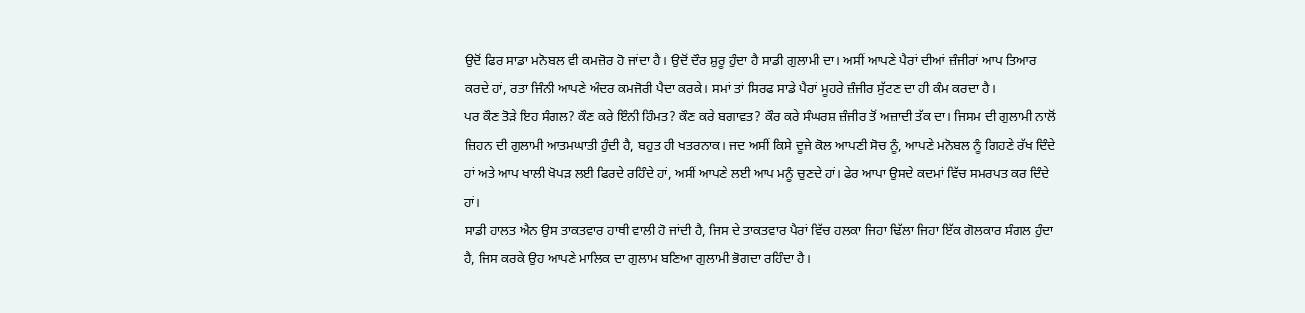ਉਦੋਂ ਫਿਰ ਸਾਡਾ ਮਨੋਬਲ ਵੀ ਕਮਜ਼ੋਰ ਹੋ ਜਾਂਦਾ ਹੈ। ਉਦੋਂ ਦੌਰ ਸ਼ੁਰੂ ਹੁੰਦਾ ਹੈ ਸਾਡੀ ਗੁਲਾਮੀ ਦਾ। ਅਸੀਂ ਆਪਣੇ ਪੈਰਾਂ ਦੀਆਂ ਜ਼ੰਜੀਰਾਂ ਆਪ ਤਿਆਰ ਕਰਦੇ ਹਾਂ, ਰਤਾ ਜਿੰਨੀ ਆਪਣੇ ਅੰਦਰ ਕਮਜੋਰੀ ਪੈਦਾ ਕਰਕੇ। ਸਮਾਂ ਤਾਂ ਸਿਰਫ ਸਾਡੇ ਪੈਰਾਂ ਮੂਹਰੇ ਜ਼ੰਜੀਰ ਸੁੱਟਣ ਦਾ ਹੀ ਕੰਮ ਕਰਦਾ ਹੈ।
ਪਰ ਕੌਣ ਤੋੜੇ ਇਹ ਸੰਗਲ? ਕੌਣ ਕਰੇ ਇੰਨੀ ਹਿੰਮਤ? ਕੌਣ ਕਰੇ ਬਗਾਵਤ? ਕੌਰ ਕਰੇ ਸੰਘਰਸ਼ ਜ਼ੰਜੀਰ ਤੋਂ ਅਜ਼ਾਦੀ ਤੱਕ ਦਾ। ਜਿਸਮ ਦੀ ਗੁਲਾਮੀ ਨਾਲੋਂ ਜ਼ਿਹਨ ਦੀ ਗੁਲਾਮੀ ਆਤਮਘਾਤੀ ਹੁੰਦੀ ਹੈ, ਬਹੁਤ ਹੀ ਖਤਰਨਾਕ। ਜਦ ਅਸੀਂ ਕਿਸੇ ਦੂਜੇ ਕੋਲ ਆਪਣੀ ਸੋਚ ਨੂੰ, ਆਪਣੇ ਮਨੋਬਲ ਨੂੰ ਗਿਹਣੇ ਰੱਖ ਦਿੰਦੇ ਹਾਂ ਅਤੇ ਆਪ ਖਾਲੀ ਖੋਪੜ ਲਈ ਫਿਰਦੇ ਰਹਿੰਦੇ ਹਾਂ, ਅਸੀਂ ਆਪਣੇ ਲਈ ਆਪ ਮਨੂੰ ਚੁਣਦੇ ਹਾਂ। ਫੇਰ ਆਪਾ ਉਸਦੇ ਕਦਮਾਂ ਵਿੱਚ ਸਮਰਪਤ ਕਰ ਦਿੰਦੇ ਹਾਂ।
ਸਾਡੀ ਹਾਲਤ ਐਨ ਉਸ ਤਾਕਤਵਾਰ ਹਾਥੀ ਵਾਲੀ ਹੋ ਜਾਂਦੀ ਹੈ, ਜਿਸ ਦੇ ਤਾਕਤਵਾਰ ਪੈਰਾਂ ਵਿੱਚ ਹਲਕਾ ਜਿਹਾ ਢਿੱਲਾ ਜਿਹਾ ਇੱਕ ਗੋਲਕਾਰ ਸੰਗਲ ਹੁੰਦਾ ਹੈ, ਜਿਸ ਕਰਕੇ ਉਹ ਆਪਣੇ ਮਾਲਿਕ ਦਾ ਗੁਲਾਮ ਬਣਿਆ ਗੁਲਾਮੀ ਭੋਗਦਾ ਰਹਿੰਦਾ ਹੈ।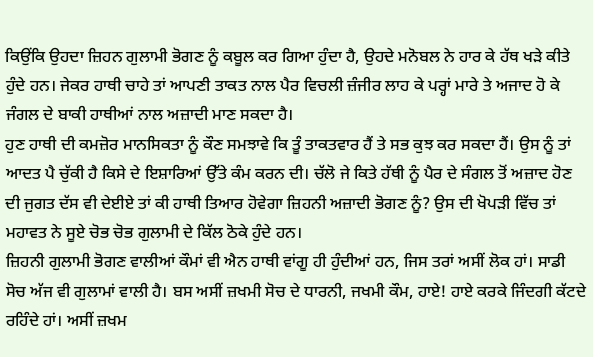ਕਿਉਂਕਿ ਉਹਦਾ ਜ਼ਿਹਨ ਗੁਲਾਮੀ ਭੋਗਣ ਨੂੰ ਕਬੂਲ ਕਰ ਗਿਆ ਹੁੰਦਾ ਹੈ, ਉਹਦੇ ਮਨੋਬਲ ਨੇ ਹਾਰ ਕੇ ਹੱਥ ਖੜੇ ਕੀਤੇ ਹੁੰਦੇ ਹਨ। ਜੇਕਰ ਹਾਥੀ ਚਾਹੇ ਤਾਂ ਆਪਣੀ ਤਾਕਤ ਨਾਲ ਪੈਰ ਵਿਚਲੀ ਜ਼ੰਜੀਰ ਲਾਹ ਕੇ ਪਰ੍ਹਾਂ ਮਾਰੇ ਤੇ ਅਜਾਦ ਹੋ ਕੇ ਜੰਗਲ ਦੇ ਬਾਕੀ ਹਾਥੀਆਂ ਨਾਲ ਅਜ਼ਾਦੀ ਮਾਣ ਸਕਦਾ ਹੈ।
ਹੁਣ ਹਾਥੀ ਦੀ ਕਮਜ਼ੋਰ ਮਾਨਸਿਕਤਾ ਨੂੰ ਕੌਣ ਸਮਝਾਵੇ ਕਿ ਤੂੰ ਤਾਕਤਵਾਰ ਹੈਂ ਤੇ ਸਭ ਕੁਝ ਕਰ ਸਕਦਾ ਹੈਂ। ਉਸ ਨੂੰ ਤਾਂ ਆਦਤ ਪੈ ਚੁੱਕੀ ਹੈ ਕਿਸੇ ਦੇ ਇਸ਼ਾਰਿਆਂ ਉੱਤੇ ਕੰਮ ਕਰਨ ਦੀ। ਚੱਲੋ ਜੇ ਕਿਤੇ ਹੱਥੀ ਨੂੰ ਪੈਰ ਦੇ ਸੰਗਲ ਤੋਂ ਅਜ਼ਾਦ ਹੋਣ ਦੀ ਜੁਗਤ ਦੱਸ ਵੀ ਦੇਈਏ ਤਾਂ ਕੀ ਹਾਥੀ ਤਿਆਰ ਹੋਵੇਗਾ ਜ਼ਿਹਨੀ ਅਜ਼ਾਦੀ ਭੋਗਣ ਨੂੰ? ਉਸ ਦੀ ਖੋਪੜੀ ਵਿੱਚ ਤਾਂ ਮਹਾਵਤ ਨੇ ਸੂਏ ਚੋਭ ਚੋਭ ਗੁਲਾਮੀ ਦੇ ਕਿੱਲ ਠੋਕੇ ਹੁੰਦੇ ਹਨ।
ਜ਼ਿਹਨੀ ਗੁਲਾਮੀ ਭੋਗਣ ਵਾਲੀਆਂ ਕੌਮਾਂ ਵੀ ਐਨ ਹਾਥੀ ਵਾਂਗੂ ਹੀ ਹੁੰਦੀਆਂ ਹਨ, ਜਿਸ ਤਰਾਂ ਅਸੀਂ ਲੋਕ ਹਾਂ। ਸਾਡੀ ਸੋਚ ਅੱਜ ਵੀ ਗੁਲਾਮਾਂ ਵਾਲੀ ਹੈ। ਬਸ ਅਸੀਂ ਜ਼ਖਮੀ ਸੋਚ ਦੇ ਧਾਰਨੀ, ਜਖਮੀ ਕੌਮ, ਹਾਏ! ਹਾਏ ਕਰਕੇ ਜਿੰਦਗੀ ਕੱਟਦੇ ਰਹਿੰਦੇ ਹਾਂ। ਅਸੀਂ ਜ਼ਖਮ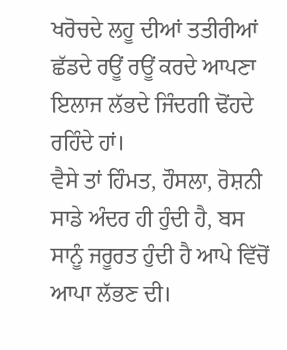ਖਰੋਚਦੇ ਲਹੂ ਦੀਆਂ ਤਤੀਰੀਆਂ ਛੱਡਦੇ ਰਊਂ ਰਊਂ ਕਰਦੇ ਆਪਣਾ ਇਲਾਜ ਲੱਭਦੇ ਜਿੰਦਗੀ ਢੋਂਹਦੇ ਰਹਿੰਦੇ ਹਾਂ।
ਵੈਸੇ ਤਾਂ ਹਿੰਮਤ, ਹੌਸਲਾ, ਰੋਸ਼ਨੀ ਸਾਡੇ ਅੰਦਰ ਹੀ ਹੁੰਦੀ ਹੈ, ਬਸ ਸਾਨੂੰ ਜਰੂਰਤ ਹੁੰਦੀ ਹੈ ਆਪੇ ਵਿੱਚੋਂ ਆਪਾ ਲੱਭਣ ਦੀ।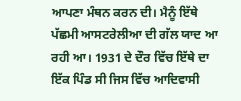ਆਪਣਾ ਮੰਥਨ ਕਰਨ ਦੀ। ਮੈਨੂੰ ਇੱਥੇ ਪੱਛਮੀ ਆਸਟਰੇਲੀਆ ਦੀ ਗੱਲ ਯਾਦ ਆ ਰਹੀ ਆ। 1931 ਦੇ ਦੌਰ ਵਿੱਚ ਇੱਥੇ ਦਾ ਇੱਕ ਪਿੰਡ ਸੀ ਜਿਸ ਵਿੱਚ ਆਦਿਵਾਸੀ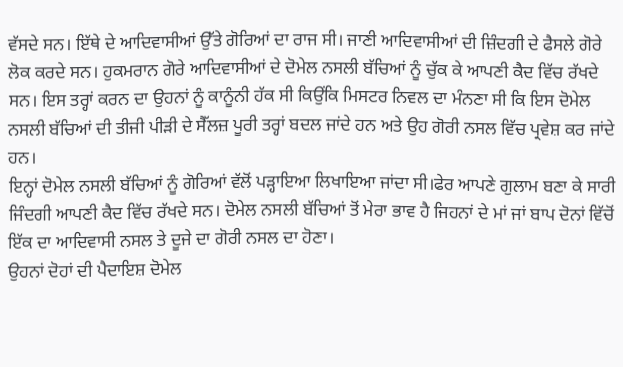ਵੱਸਦੇ ਸਨ। ਇੱਥੇ ਦੇ ਆਦਿਵਾਸੀਆਂ ਉੱਤੇ ਗੋਰਿਆਂ ਦਾ ਰਾਜ ਸੀ। ਜਾਣੀ ਆਦਿਵਾਸੀਆਂ ਦੀ ਜ਼ਿੰਦਗੀ ਦੇ ਫੈਸਲੇ ਗੋਰੇ ਲੋਕ ਕਰਦੇ ਸਨ। ਹੁਕਮਰਾਨ ਗੋਰੇ ਆਦਿਵਾਸੀਆਂ ਦੇ ਦੋਮੇਲ ਨਸਲੀ ਬੱਚਿਆਂ ਨੂੰ ਚੁੱਕ ਕੇ ਆਪਣੀ ਕੈਦ ਵਿੱਚ ਰੱਖਦੇ ਸਨ। ਇਸ ਤਰ੍ਹਾਂ ਕਰਨ ਦਾ ਉਹਨਾਂ ਨੂੰ ਕਾਨੂੰਨੀ ਹੱਕ ਸੀ ਕਿਉਂਕਿ ਮਿਸਟਰ ਨਿਵਲ ਦਾ ਮੰਨਣਾ ਸੀ ਕਿ ਇਸ ਦੋਮੇਲ ਨਸਲੀ ਬੱਚਿਆਂ ਦੀ ਤੀਜੀ ਪੀੜੀ ਦੇ ਸੈੱਲਜ਼ ਪੂਰੀ ਤਰ੍ਹਾਂ ਬਦਲ ਜਾਂਦੇ ਹਨ ਅਤੇ ਉਹ ਗੋਰੀ ਨਸਲ ਵਿੱਚ ਪ੍ਰਵੇਸ਼ ਕਰ ਜਾਂਦੇ ਹਨ।
ਇਨ੍ਹਾਂ ਦੋਮੇਲ ਨਸਲੀ ਬੱਚਿਆਂ ਨੂੰ ਗੋਰਿਆਂ ਵੱਲੋਂ ਪੜ੍ਹਾਇਆ ਲਿਖਾਇਆ ਜਾਂਦਾ ਸੀ।ਫੇਰ ਆਪਣੇ ਗੁਲਾਮ ਬਣਾ ਕੇ ਸਾਰੀ ਜਿੰਦਗੀ ਆਪਣੀ ਕੈਦ ਵਿੱਚ ਰੱਖਦੇ ਸਨ। ਦੋਮੇਲ ਨਸਲੀ ਬੱਚਿਆਂ ਤੋਂ ਮੇਰਾ ਭਾਵ ਹੈ ਜਿਹਨਾਂ ਦੇ ਮਾਂ ਜਾਂ ਬਾਪ ਦੋਨਾਂ ਵਿੱਚੋਂ ਇੱਕ ਦਾ ਆਦਿਵਾਸੀ ਨਸਲ ਤੇ ਦੂਜੇ ਦਾ ਗੋਰੀ ਨਸਲ ਦਾ ਹੋਣਾ।
ਉਹਨਾਂ ਦੋਹਾਂ ਦੀ ਪੈਦਾਇਸ਼ ਦੋਮੇਲ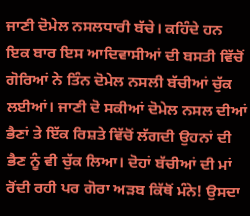ਜਾਣੀ ਦੋਮੇਲ ਨਸਲਧਾਰੀ ਬੱਚੇ। ਕਹਿੰਦੇ ਹਨ ਇਕ ਬਾਰ ਇਸ ਆਦਿਵਾਸੀਆਂ ਦੀ ਬਸਤੀ ਵਿੱਚੋਂ ਗੋਰਿਆਂ ਨੇ ਤਿੰਨ ਦੋਮੇਲ ਨਸਲੀ ਬੱਚੀਆਂ ਚੁੱਕ ਲਈਆਂ। ਜਾਣੀ ਦੋ ਸਕੀਆਂ ਦੋਮੇਲ ਨਸਲ ਦੀਆਂ ਭੈਣਾਂ ਤੇ ਇੱਕ ਰਿਸ਼ਤੇ ਵਿੱਚੋਂ ਲੱਗਦੀ ਉਹਨਾਂ ਦੀ ਭੈਣ ਨੂੰ ਵੀ ਚੁੱਕ ਲਿਆ। ਦੋਹਾਂ ਬੱਚੀਆਂ ਦੀ ਮਾਂ ਰੋਂਦੀ ਰਹੀ ਪਰ ਗੋਰਾ ਅੜਬ ਕਿੱਥੋਂ ਮੰਨੇ! ਉਸਦਾ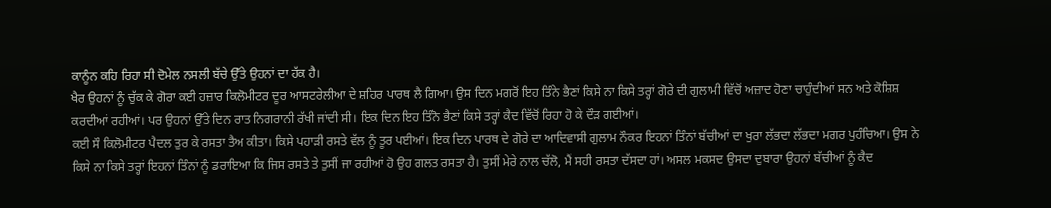ਕਾਨੂੰਨ ਕਹਿ ਰਿਹਾ ਸੀ ਦੋਮੇਲ ਨਸਲੀ ਬੱਚੇ ਉੱਤੇ ਉਹਨਾਂ ਦਾ ਹੱਕ ਹੈ।
ਖੈਰ ਉਹਨਾਂ ਨੂੰ ਚੁੱਕ ਕੇ ਗੋਰਾ ਕਈ ਹਜ਼ਾਰ ਕਿਲੋਮੀਟਰ ਦੂਰ ਆਸਟਰੇਲੀਆ ਦੇ ਸ਼ਹਿਰ ਪਾਰਥ ਲੈ ਗਿਆ। ਉਸ ਦਿਨ ਮਗਰੋਂ ਇਹ ਤਿੰਨੇ ਭੈਣਾਂ ਕਿਸੇ ਨਾ ਕਿਸੇ ਤਰ੍ਹਾਂ ਗੋਰੇ ਦੀ ਗੁਲਾਮੀ ਵਿੱਚੋਂ ਅਜ਼ਾਦ ਹੋਣਾ ਚਾਹੁੰਦੀਆਂ ਸਨ ਅਤੇ ਕੋਸ਼ਿਸ਼ ਕਰਦੀਆਂ ਰਹੀਆਂ। ਪਰ ਉਹਨਾਂ ਉੱਤੇ ਦਿਨ ਰਾਤ ਨਿਗਰਾਨੀ ਰੱਖੀ ਜਾਂਦੀ ਸੀ। ਇਕ ਦਿਨ ਇਹ ਤਿੰਨੋ ਭੈਣਾਂ ਕਿਸੇ ਤਰ੍ਹਾਂ ਕੈਦ ਵਿੱਚੋਂ ਰਿਹਾ ਹੋ ਕੇ ਦੌੜ ਗਈਆਂ।
ਕਈ ਸੌ ਕਿਲੋਮੀਟਰ ਪੈਦਲ ਤੁਰ ਕੇ ਰਸਤਾ ਤੈਅ ਕੀਤਾ। ਕਿਸੇ ਪਹਾੜੀ ਰਸਤੇ ਵੱਲ ਨੂੰ ਤੂਰ ਪਈਆਂ। ਇਕ ਦਿਨ ਪਾਰਥ ਦੇ ਗੋਰੇ ਦਾ ਆਦਿਵਾਸੀ ਗੁਲਾਮ ਨੌਕਰ ਇਹਨਾਂ ਤਿੰਨਾਂ ਬੱਚੀਆਂ ਦਾ ਖੁਰਾ ਲੱਭਦਾ ਲੱਭਦਾ ਮਗਰ ਪੁਹੰਚਿਆ। ਉਸ ਨੇ ਕਿਸੇ ਨਾ ਕਿਸੇ ਤਰ੍ਹਾਂ ਇਹਨਾਂ ਤਿੰਨਾਂ ਨੂੰ ਡਰਾਇਆ ਕਿ ਜਿਸ ਰਸਤੇ ਤੇ ਤੁਸੀਂ ਜਾ ਰਹੀਆਂ ਹੋ ਉਹ ਗਲਤ ਰਸਤਾ ਹੈ। ਤੁਸੀਂ ਮੇਰੇ ਨਾਲ ਚੱਲੋ, ਮੈਂ ਸਹੀ ਰਸਤਾ ਦੱਸਦਾ ਹਾਂ। ਅਸਲ ਮਕਸਦ ਉਸਦਾ ਦੁਬਾਰਾ ਉਹਨਾਂ ਬੱਚੀਆਂ ਨੂੰ ਕੈਦ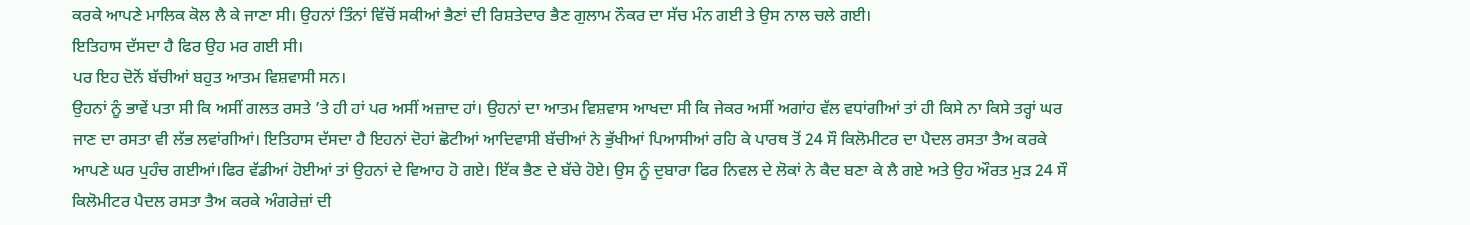ਕਰਕੇ ਆਪਣੇ ਮਾਲਿਕ ਕੋਲ ਲੈ ਕੇ ਜਾਣਾ ਸੀ। ਉਹਨਾਂ ਤਿੰਨਾਂ ਵਿੱਚੋਂ ਸਕੀਆਂ ਭੈਣਾਂ ਦੀ ਰਿਸ਼ਤੇਦਾਰ ਭੈਣ ਗੁਲਾਮ ਨੌਕਰ ਦਾ ਸੱਚ ਮੰਨ ਗਈ ਤੇ ਉਸ ਨਾਲ ਚਲੇ ਗਈ।
ਇਤਿਹਾਸ ਦੱਸਦਾ ਹੈ ਫਿਰ ਉਹ ਮਰ ਗਈ ਸੀ।
ਪਰ ਇਹ ਦੋਨੋਂ ਬੱਚੀਆਂ ਬਹੁਤ ਆਤਮ ਵਿਸ਼ਵਾਸੀ ਸਨ।
ਉਹਨਾਂ ਨੂੰ ਭਾਵੇਂ ਪਤਾ ਸੀ ਕਿ ਅਸੀਂ ਗਲਤ ਰਸਤੇ ’ਤੇ ਹੀ ਹਾਂ ਪਰ ਅਸੀਂ ਅਜ਼ਾਦ ਹਾਂ। ਉਹਨਾਂ ਦਾ ਆਤਮ ਵਿਸ਼ਵਾਸ ਆਖਦਾ ਸੀ ਕਿ ਜੇਕਰ ਅਸੀਂ ਅਗਾਂਹ ਵੱਲ ਵਧਾਂਗੀਆਂ ਤਾਂ ਹੀ ਕਿਸੇ ਨਾ ਕਿਸੇ ਤਰ੍ਹਾਂ ਘਰ ਜਾਣ ਦਾ ਰਸਤਾ ਵੀ ਲੱਭ ਲਵਾਂਗੀਆਂ। ਇਤਿਹਾਸ ਦੱਸਦਾ ਹੈ ਇਹਨਾਂ ਦੋਹਾਂ ਛੋਟੀਆਂ ਆਦਿਵਾਸੀ ਬੱਚੀਆਂ ਨੇ ਭੁੱਖੀਆਂ ਪਿਆਸੀਆਂ ਰਹਿ ਕੇ ਪਾਰਥ ਤੋਂ 24 ਸੌ ਕਿਲੋਮੀਟਰ ਦਾ ਪੈਦਲ ਰਸਤਾ ਤੈਅ ਕਰਕੇ ਆਪਣੇ ਘਰ ਪੁਹੰਚ ਗਈਆਂ।ਫਿਰ ਵੱਡੀਆਂ ਹੋਈਆਂ ਤਾਂ ਉਹਨਾਂ ਦੇ ਵਿਆਹ ਹੋ ਗਏ। ਇੱਕ ਭੈਣ ਦੇ ਬੱਚੇ ਹੋਏ। ਉਸ ਨੂੰ ਦੁਬਾਰਾ ਫਿਰ ਨਿਵਲ ਦੇ ਲੋਕਾਂ ਨੇ ਕੈਦ ਬਣਾ ਕੇ ਲੈ ਗਏ ਅਤੇ ਉਹ ਔਰਤ ਮੁੜ 24 ਸੌ ਕਿਲੋਮੀਟਰ ਪੈਦਲ ਰਸਤਾ ਤੈਅ ਕਰਕੇ ਅੰਗਰੇਜ਼ਾਂ ਦੀ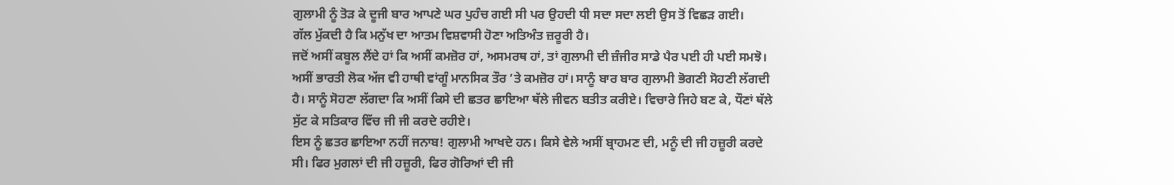ਗੁਲਾਮੀ ਨੂੰ ਤੋੜ ਕੇ ਦੂਜੀ ਬਾਰ ਆਪਣੇ ਘਰ ਪੁਹੰਚ ਗਈ ਸੀ ਪਰ ਉਹਦੀ ਧੀ ਸਦਾ ਸਦਾ ਲਈ ਉਸ ਤੋਂ ਵਿਛੜ ਗਈ।
ਗੱਲ ਮੁੱਕਦੀ ਹੈ ਕਿ ਮਨੁੱਖ ਦਾ ਆਤਮ ਵਿਸ਼ਵਾਸੀ ਹੋਣਾ ਅਤਿਅੰਤ ਜ਼ਰੂਰੀ ਹੈ।
ਜਦੋਂ ਅਸੀਂ ਕਬੂਲ ਲੈਂਦੇ ਹਾਂ ਕਿ ਅਸੀਂ ਕਮਜ਼ੋਰ ਹਾਂ, ਅਸਮਰਥ ਹਾਂ, ਤਾਂ ਗੁਲਾਮੀ ਦੀ ਜ਼ੰਜੀਰ ਸਾਡੇ ਪੈਰ ਪਈ ਹੀ ਪਈ ਸਮਝੋ। ਅਸੀਂ ਭਾਰਤੀ ਲੋਕ ਅੱਜ ਵੀ ਹਾਥੀ ਵਾਂਗੂੰ ਮਾਨਸਿਕ ਤੌਰ ’ਤੇ ਕਮਜ਼ੋਰ ਹਾਂ। ਸਾਨੂੰ ਬਾਰ ਬਾਰ ਗੁਲਾਮੀ ਭੋਗਣੀ ਸੋਹਣੀ ਲੱਗਦੀ ਹੈ। ਸਾਨੂੰ ਸੋਹਣਾ ਲੱਗਦਾ ਕਿ ਅਸੀਂ ਕਿਸੇ ਦੀ ਛਤਰ ਛਾਇਆ ਥੱਲੇ ਜੀਵਨ ਬਤੀਤ ਕਰੀਏ। ਵਿਚਾਰੇ ਜਿਹੇ ਬਣ ਕੇ, ਧੌਣਾਂ ਥੱਲੇ ਸੁੱਟ ਕੇ ਸਤਿਕਾਰ ਵਿੱਚ ਜੀ ਜੀ ਕਰਦੇ ਰਹੀਏ।
ਇਸ ਨੂੰ ਛਤਰ ਛਾਇਆ ਨਹੀਂ ਜਨਾਬ! ਗੁਲਾਮੀ ਆਖਦੇ ਹਨ। ਕਿਸੇ ਵੇਲੇ ਅਸੀਂ ਬ੍ਰਾਹਮਣ ਦੀ, ਮਨੂੰ ਦੀ ਜੀ ਹਜ਼ੂਰੀ ਕਰਦੇ ਸੀ। ਫਿਰ ਮੁਗਲਾਂ ਦੀ ਜੀ ਹਜ਼ੂਰੀ, ਫਿਰ ਗੋਰਿਆਂ ਦੀ ਜੀ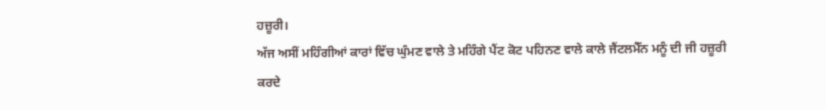ਹਜ਼ੂਰੀ।
ਅੱਜ ਅਸੀਂ ਮਹਿੰਗੀਆਂ ਕਾਰਾਂ ਵਿੱਚ ਘੁੰਮਣ ਵਾਲੇ ਤੇ ਮਹਿੰਗੇ ਪੈਂਟ ਕੋਟ ਪਹਿਨਣ ਵਾਲੇ ਕਾਲੇ ਜੈਂਟਲਮੈੱਨ ਮਨੂੰ ਦੀ ਜੀ ਹਜ਼ੂਰੀ ਕਰਦੇ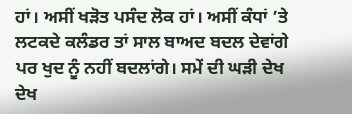ਹਾਂ। ਅਸੀਂ ਖੜੋਤ ਪਸੰਦ ਲੋਕ ਹਾਂ। ਅਸੀਂ ਕੰਧਾਂ ’ਤੇ ਲਟਕਦੇ ਕਲੰਡਰ ਤਾਂ ਸਾਲ ਬਾਅਦ ਬਦਲ ਦੇਵਾਂਗੇ ਪਰ ਖੁਦ ਨੂੰ ਨਹੀਂ ਬਦਲਾਂਗੇ। ਸਮੇਂ ਦੀ ਘੜੀ ਦੇਖ ਦੇਖ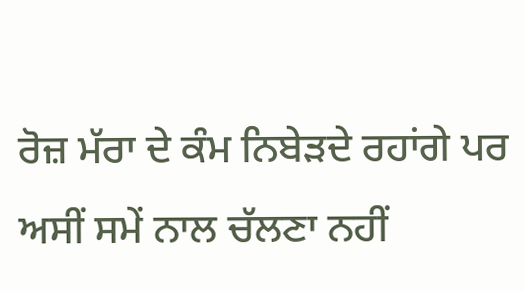ਰੋਜ਼ ਮੱਰਾ ਦੇ ਕੰਮ ਨਿਬੇੜਦੇ ਰਹਾਂਗੇ ਪਰ ਅਸੀਂ ਸਮੇਂ ਨਾਲ ਚੱਲਣਾ ਨਹੀਂ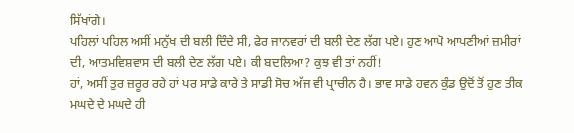ਸਿੱਖਾਂਗੇ।
ਪਹਿਲਾਂ ਪਹਿਲ ਅਸੀਂ ਮਨੁੱਖ ਦੀ ਬਲੀ ਦਿੰਦੇ ਸੀ, ਫੇਰ ਜਾਨਵਰਾਂ ਦੀ ਬਲੀ ਦੇਣ ਲੱਗ ਪਏ। ਹੁਣ ਆਪੋ ਆਪਣੀਆਂ ਜ਼ਮੀਰਾਂ ਦੀ, ਆਤਮਵਿਸ਼ਵਾਸ ਦੀ ਬਲੀ ਦੇਣ ਲੱਗ ਪਏ। ਕੀ ਬਦਲਿਆ? ਕੁਝ ਵੀ ਤਾਂ ਨਹੀਂ!
ਹਾਂ, ਅਸੀਂ ਤੁਰ ਜ਼ਰੂਰ ਰਹੇ ਹਾਂ ਪਰ ਸਾਡੇ ਕਾਰੇ ਤੇ ਸਾਡੀ ਸੋਚ ਅੱਜ ਵੀ ਪ੍ਰਾਚੀਨ ਹੈ। ਭਾਵ ਸਾਡੇ ਹਵਨ ਕੁੰਡ ਉਦੋਂ ਤੋਂ ਹੁਣ ਤੀਕ ਮਘਦੇ ਦੇ ਮਘਦੇ ਹੀ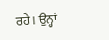ਰਹੇ। ਉਨ੍ਹਾਂ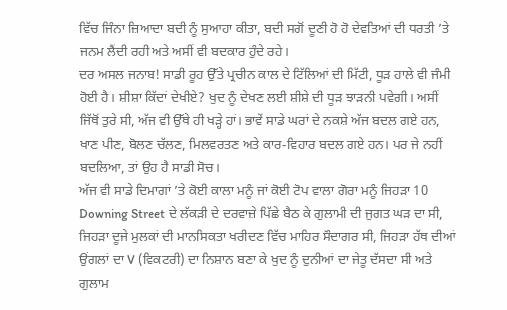ਵਿੱਚ ਜਿੰਨਾ ਜ਼ਿਆਦਾ ਬਦੀ ਨੂੰ ਸੁਆਹਾ ਕੀਤਾ, ਬਦੀ ਸਗੋਂ ਦੂਣੀ ਹੋ ਹੋ ਦੇਵਤਿਆਂ ਦੀ ਧਰਤੀ ’ਤੇ ਜਨਮ ਲੈਂਦੀ ਰਹੀ ਅਤੇ ਅਸੀਂ ਵੀ ਬਦਕਾਰ ਹੁੰਦੇ ਰਹੇ।
ਦਰ ਅਸਲ ਜਨਾਬ! ਸਾਡੀ ਰੂਹ ਉੱਤੇ ਪ੍ਰਚੀਨ ਕਾਲ ਦੇ ਟਿੱਲਿਆਂ ਦੀ ਮਿੱਟੀ, ਧੂੜ ਹਾਲੇ ਵੀ ਜੰਮੀ ਹੋਈ ਹੈ। ਸ਼ੀਸ਼ਾ ਕਿੱਦਾਂ ਦੇਖੀਏ? ਖੁਦ ਨੂੰ ਦੇਖਣ ਲਈ ਸ਼ੀਸ਼ੇ ਦੀ ਧੂੜ ਝਾੜਨੀ ਪਵੇਗੀ। ਅਸੀਂ ਜਿੱਥੋਂ ਤੁਰੇ ਸੀ, ਅੱਜ ਵੀ ਉੱਥੇ ਹੀ ਖੜ੍ਹੇ ਹਾਂ। ਭਾਵੇਂ ਸਾਡੇ ਘਰਾਂ ਦੇ ਨਕਸ਼ੇ ਅੱਜ ਬਦਲ ਗਏ ਹਨ, ਖਾਣ ਪੀਣ, ਬੋਲਣ ਚੱਲਣ, ਮਿਲਵਰਤਣ ਅਤੇ ਕਾਰ-ਵਿਹਾਰ ਬਦਲ ਗਏ ਹਨ। ਪਰ ਜੇ ਨਹੀਂ ਬਦਲਿਆ, ਤਾਂ ਉਹ ਹੈ ਸਾਡੀ ਸੋਚ।
ਅੱਜ ਵੀ ਸਾਡੇ ਦਿਮਾਗਾਂ ’ਤੇ ਕੋਈ ਕਾਲਾ ਮਨੂੰ ਜਾਂ ਕੋਈ ਟੋਪ ਵਾਲਾ ਗੋਰਾ ਮਨੂੰ ਜਿਹੜਾ 10 Downing Street ਦੇ ਲੱਕੜੀ ਦੇ ਦਰਵਾਜ਼ੇ ਪਿੱਛੇ ਬੈਠ ਕੇ ਗੁਲਾਮੀ ਦੀ ਜੁਗਤ ਘੜ ਦਾ ਸੀ, ਜਿਹੜਾ ਦੂਜੇ ਮੁਲਕਾਂ ਦੀ ਮਾਨਸਿਕਤਾ ਖਰੀਦਣ ਵਿੱਚ ਮਾਹਿਰ ਸੌਦਾਗਰ ਸੀ, ਜਿਹੜਾ ਹੱਥ ਦੀਆਂ ਉਂਗਲਾਂ ਦਾ V (ਵਿਕਟਰੀ) ਦਾ ਨਿਸ਼ਾਨ ਬਣਾ ਕੇ ਖੁਦ ਨੂੰ ਦੁਨੀਆਂ ਦਾ ਜੇਤੂ ਦੱਸਦਾ ਸੀ ਅਤੇ ਗੁਲਾਮ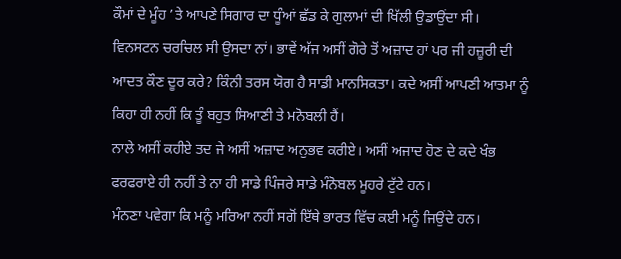ਕੌਮਾਂ ਦੇ ਮੂੰਹ ’ਤੇ ਆਪਣੇ ਸਿਗਾਰ ਦਾ ਧੂੰਆਂ ਛੱਡ ਕੇ ਗੁਲਾਮਾਂ ਦੀ ਖਿੱਲੀ ਉਡਾਉਂਦਾ ਸੀ।
ਵਿਨਸਟਨ ਚਰਚਿਲ ਸੀ ਉਸਦਾ ਨਾਂ। ਭਾਵੇਂ ਅੱਜ ਅਸੀਂ ਗੋਰੇ ਤੋਂ ਅਜ਼ਾਦ ਹਾਂ ਪਰ ਜੀ ਹਜ਼ੂਰੀ ਦੀ ਆਦਤ ਕੌਣ ਦੂਰ ਕਰੇ? ਕਿੰਨੀ ਤਰਸ ਯੋਗ ਹੈ ਸਾਡੀ ਮਾਨਸਿਕਤਾ। ਕਦੇ ਅਸੀਂ ਆਪਣੀ ਆਤਮਾ ਨੂੰ ਕਿਹਾ ਹੀ ਨਹੀਂ ਕਿ ਤੂੰ ਬਹੁਤ ਸਿਆਣੀ ਤੇ ਮਨੋਬਲੀ ਹੈਂ।
ਨਾਲੇ ਅਸੀਂ ਕਹੀਏ ਤਦ ਜੇ ਅਸੀਂ ਅਜ਼ਾਦ ਅਨੁਭਵ ਕਰੀਏ। ਅਸੀਂ ਅਜਾਦ ਹੋਣ ਦੇ ਕਦੇ ਖੰਭ ਫਰਫਰਾਏ ਹੀ ਨਹੀਂ ਤੇ ਨਾ ਹੀ ਸਾਡੇ ਪਿੰਜਰੇ ਸਾਡੇ ਮੰਨੋਬਲ ਮੂਹਰੇ ਟੁੱਟੇ ਹਨ।
ਮੰਨਣਾ ਪਵੇਗਾ ਕਿ ਮਨੂੰ ਮਰਿਆ ਨਹੀਂ ਸਗੋਂ ਇੱਥੇ ਭਾਰਤ ਵਿੱਚ ਕਈ ਮਨੂੰ ਜਿਉਂਦੇ ਹਨ।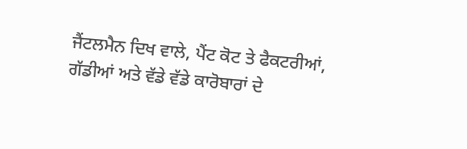ਜੈਂਟਲਮੈਨ ਦਿਖ ਵਾਲੇ, ਪੈਂਟ ਕੋਟ ਤੇ ਫੈਕਟਰੀਆਂ, ਗੱਡੀਆਂ ਅਤੇ ਵੱਡੇ ਵੱਡੇ ਕਾਰੋਬਾਰਾਂ ਦੇ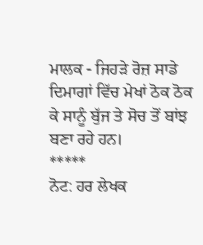ਮਾਲਕ - ਜਿਹੜੇ ਰੋਜ਼ ਸਾਡੇ ਦਿਮਾਗਾਂ ਵਿੱਚ ਮੇਖਾਂ ਠੋਕ ਠੋਕ ਕੇ ਸਾਨੂੰ ਬੁੱਜ ਤੇ ਸੋਚ ਤੋਂ ਬਾਂਝ ਬਣਾ ਰਹੇ ਹਨ।
*****
ਨੋਟ: ਹਰ ਲੇਖਕ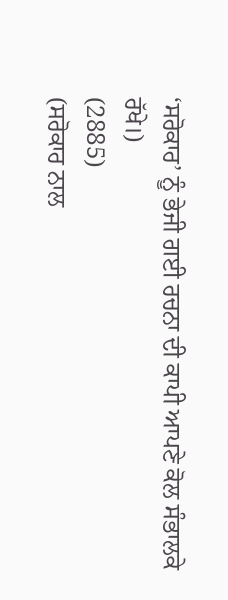‘ਸਰੋਕਾਰ’ ਨੂੰ ਭੇਜੀ ਗਈ ਰਚਨਾ ਦੀ ਕਾਪੀ ਆਪਣੇ ਕੋਲ ਸੰਭਾਲਕੇ ਰੱਖੇ।)
(2885)
(ਸਰੋਕਾਰ ਨਾਲ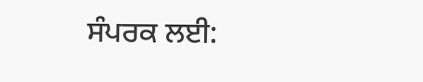ਸੰਪਰਕ ਲਈ: